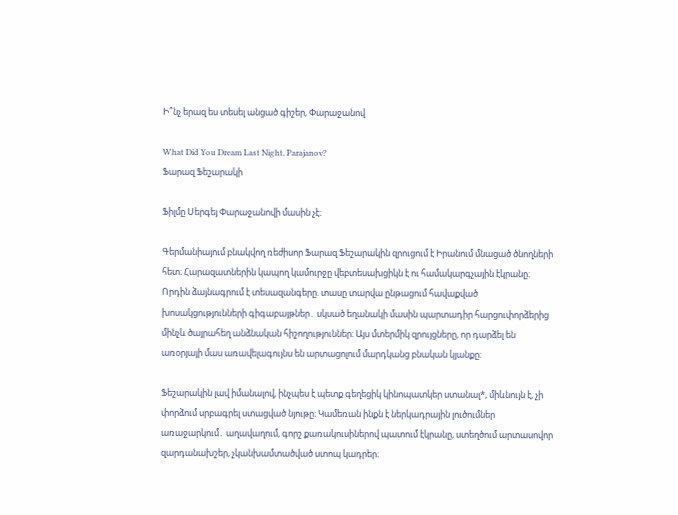Ի՞նչ երազ ես տեսել անցած գիշեր, Փարաջանով

What Did You Dream Last Night, Parajanov?
Ֆարազ Ֆեշարակի

Ֆիլմը Սերգեյ Փարաջանովի մասին չէ։

Գերմանիայում բնակվող ռեժիսոր Ֆարազ Ֆեշարակին զրուցում է Իրանում մնացած ծնողների հետ։ Հարազատներին կապող կամուրջը վեբտեսախցիկն է ու համակարգչային էկրանը։ Որդին ձայնագրում է տեսազանգերը. տասը տարվա ընթացում հավաքված խոսակցությունների գիգաբայթներ․ սկսած եղանակի մասին պարտադիր հարցուփորձերից մինչև ծայրահեղ անձնական հիշողություններ։ Այս մտերմիկ զրույցները, որ դարձել են առօրյայի մաս առավելագույնս են արտացոլում մարդկանց բնական կյանքը։

Ֆեշարակին լավ իմանալով, ինչպես է պետք գեղեցիկ կինոպատկեր ստանալ*, միևնույն է, չի փորձում սրբագրել ստացված նյութը։ Կամեռան ինքն է ներկադրային լուծումներ առաջարկում․ աղավաղում, գորշ քառակուսիներով պատում էկրանը, ստեղծում արտասովոր զարդանախշեր, չկանխամտածված ստոպ կադրեր։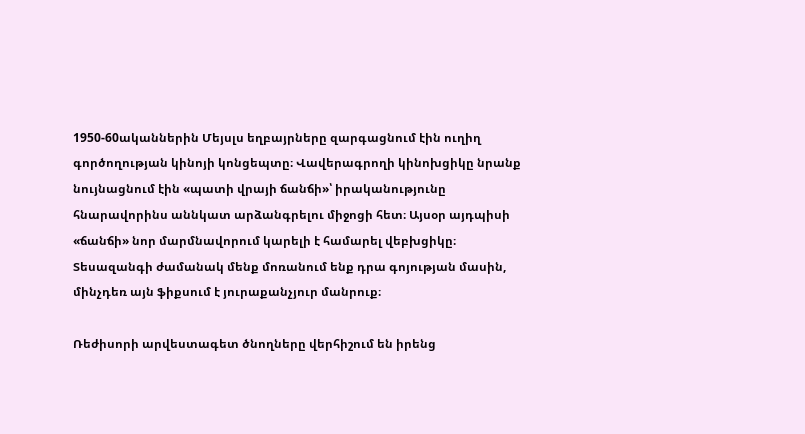1950-60ականներին Մեյսլս եղբայրները զարգացնում էին ուղիղ գործողության կինոյի կոնցեպտը։ Վավերագրողի կինոխցիկը նրանք նույնացնում էին «պատի վրայի ճանճի»՝ իրականությունը հնարավորինս աննկատ արձանգրելու միջոցի հետ։ Այսօր այդպիսի «ճանճի» նոր մարմնավորում կարելի է համարել վեբխցիկը։ Տեսազանգի ժամանակ մենք մոռանում ենք դրա գոյության մասին, մինչդեռ այն ֆիքսում է յուրաքանչյուր մանրուք։

Ռեժիսորի արվեստագետ ծնողները վերհիշում են իրենց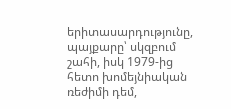երիտասարդությունը, պայքարը՝ սկզբում շահի, իսկ 1979-ից հետո խոմեյնիական ռեժիմի դեմ,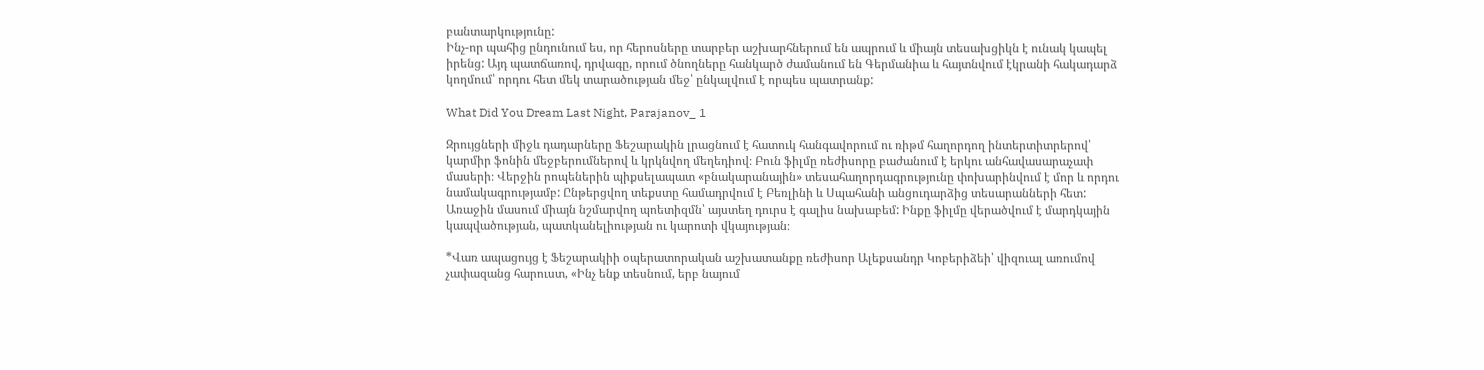բանտարկությունը:
Ինչ-որ պահից ընդունում ես, որ հերոսները տարբեր աշխարհներում են ապրում և միայն տեսախցիկն է ունակ կապել իրենց: Այդ պատճառով, դրվագը, որում ծնողները հանկարծ ժամանում են Գերմանիա և հայտնվում էկրանի հակադարձ կողմում՝ որդու հետ մեկ տարածության մեջ՝ ընկալվում է որպես պատրանք:

What Did You Dream Last Night, Parajanov_ 1

Զրույցների միջև դադարները Ֆեշարակին լրացնում է հատուկ հանգավորում ու ռիթմ հաղորդող ինտերտիտրերով՝ կարմիր ֆոնին մեջբերումներով և կրկնվող մեղեդիով։ Բուն ֆիլմը ռեժիսորը բաժանում է երկու անհավասարաչափ մասերի։ Վերջին րոպեներին պիքսելապատ «բնակարանային» տեսահաղորդագրությունը փոխարինվում է մոր և որդու նամակագրությամբ: Ընթերցվող տեքստը համադրվում է Բեռլինի և Սպահանի անցուդարձից տեսարանների հետ: Առաջին մասում միայն նշմարվող պոետիզմն՝ այստեղ դուրս է գալիս նախաբեմ: Ինքը ֆիլմը վերածվում է մարդկային կապվածության, պատկանելիության ու կարոտի վկայության։

*Վառ ապացույց է Ֆեշարակիի օպերատորական աշխատանքը ռեժիսոր Ալեքսանդր Կոբերիձեի՝ վիզուալ առումով չափազանց հարուստ, «Ինչ ենք տեսնում, երբ նայում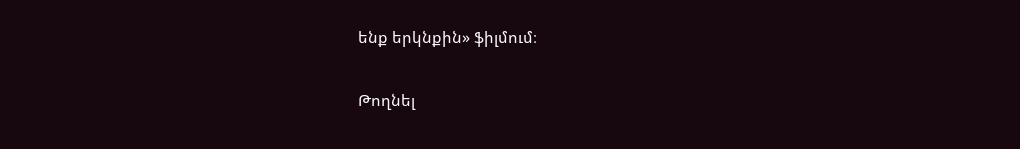ենք երկնքին» ֆիլմում։

Թողնել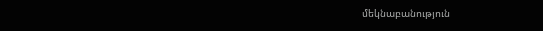մեկնաբանություն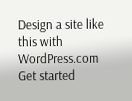Design a site like this with WordPress.com
Get started